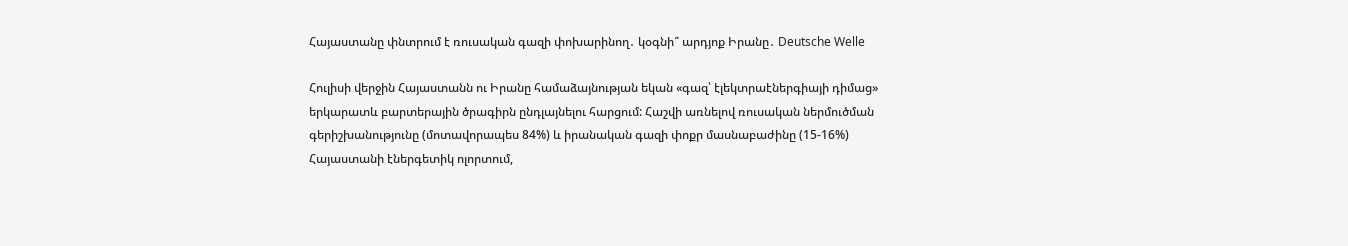Հայաստանը փնտրում է ռուսական գազի փոխարինող․ կօգնի՞ արդյոք Իրանը․ Deutsche Welle

Հուլիսի վերջին Հայաստանն ու Իրանը համաձայնության եկան «գազ՝ էլեկտրաէներգիայի դիմաց» երկարատև բարտերային ծրագիրն ընդլայնելու հարցում: Հաշվի առնելով ռուսական ներմուծման գերիշխանությունը (մոտավորապես 84%) և իրանական գազի փոքր մասնաբաժինը (15-16%) Հայաստանի էներգետիկ ոլորտում,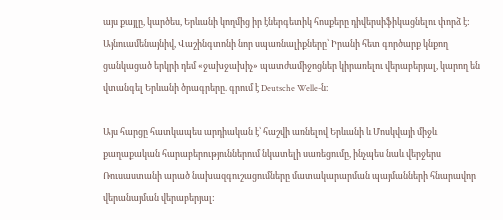այս քայլը, կարծես, Երևանի կողմից իր էներգետիկ հոսքերը դիվերսիֆիկացնելու փորձ է: Այնուամենայնիվ, Վաշինգտոնի նոր սպառնալիքները՝ Իրանի հետ գործարք կնքող ցանկացած երկրի դեմ «ջախջախիչ» պատժամիջոցներ կիրառելու վերաբերյալ, կարող են վտանգել Երևանի ծրագրերը. գրում է Deutsche Welle-ն։

Այս հարցը հատկապես արդիական է՝ հաշվի առնելով Երևանի և Մոսկվայի միջև քաղաքական հարաբերություններում նկատելի սառեցումը, ինչպես նաև վերջերս Ռուսաստանի արած նախազգուշացումները մատակարարման պայմանների հնարավոր վերանայման վերաբերյալ: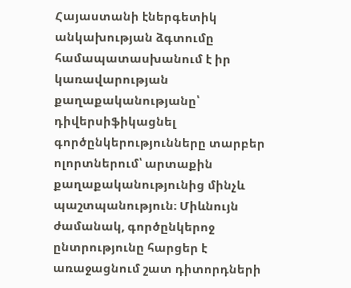Հայաստանի էներգետիկ անկախության ձգտումը համապատասխանում է իր կառավարության քաղաքականությանը՝ դիվերսիֆիկացնել գործընկերությունները տարբեր ոլորտներում՝ արտաքին քաղաքականությունից մինչև պաշտպանություն։ Միևնույն ժամանակ, գործընկերոջ ընտրությունը հարցեր է առաջացնում շատ դիտորդների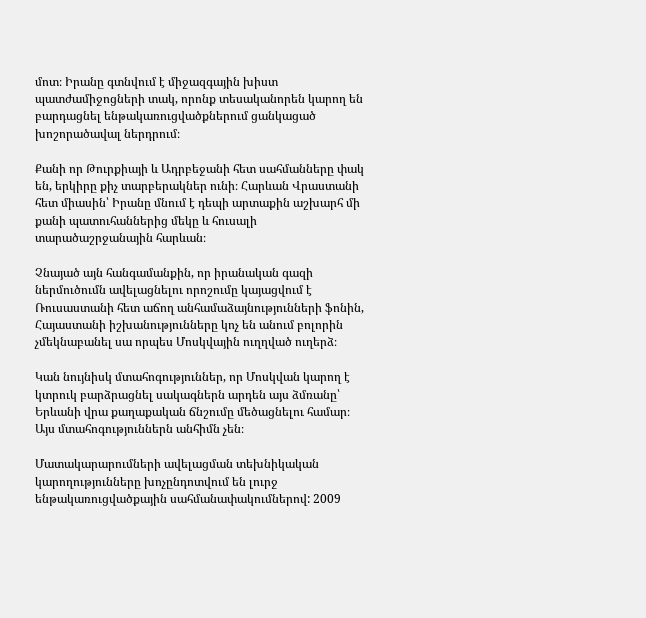մոտ։ Իրանը գտնվում է միջազգային խիստ պատժամիջոցների տակ, որոնք տեսականորեն կարող են բարդացնել ենթակառուցվածքներում ցանկացած խոշորածավալ ներդրում։

Քանի որ Թուրքիայի և Ադրբեջանի հետ սահմանները փակ են, երկիրը քիչ տարբերակներ ունի։ Հարևան Վրաստանի հետ միասին՝ Իրանը մնում է դեպի արտաքին աշխարհ մի քանի պատուհաններից մեկը և հուսալի տարածաշրջանային հարևան։

Չնայած այն հանգամանքին, որ իրանական գազի ներմուծումն ավելացնելու որոշումը կայացվում է Ռուսաստանի հետ աճող անհամաձայնությունների ֆոնին, Հայաստանի իշխանությունները կոչ են անում բոլորին չմեկնաբանել սա որպես Մոսկվային ուղղված ուղերձ։

Կան նույնիսկ մտահոգություններ, որ Մոսկվան կարող է կտրուկ բարձրացնել սակագներն արդեն այս ձմռանը՝ Երևանի վրա քաղաքական ճնշումը մեծացնելու համար։ Այս մտահոգություններն անհիմն չեն։

Մատակարարումների ավելացման տեխնիկական կարողությունները խոչընդոտվում են լուրջ ենթակառուցվածքային սահմանափակումներով: 2009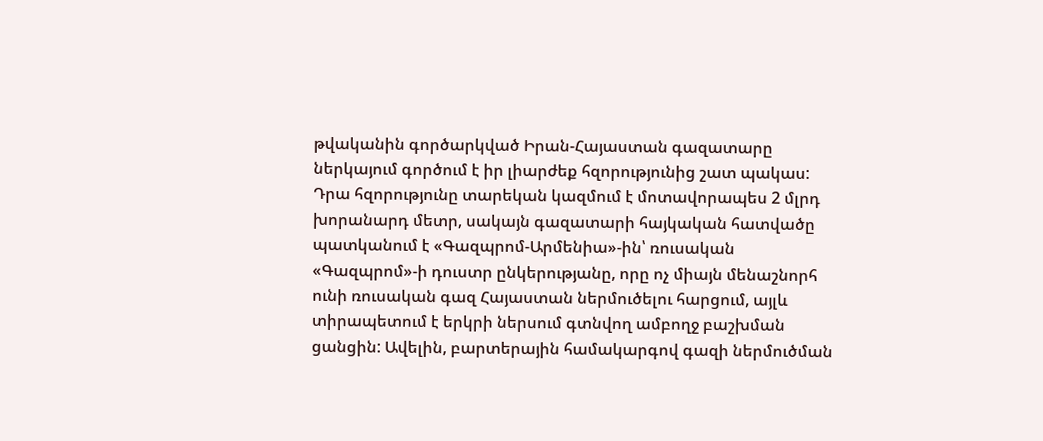թվականին գործարկված Իրան-Հայաստան գազատարը ներկայում գործում է իր լիարժեք հզորությունից շատ պակաս: Դրա հզորությունը տարեկան կազմում է մոտավորապես 2 մլրդ խորանարդ մետր, սակայն գազատարի հայկական հատվածը պատկանում է «Գազպրոմ-Արմենիա»-ին՝ ռուսական «Գազպրոմ»-ի դուստր ընկերությանը, որը ոչ միայն մենաշնորհ ունի ռուսական գազ Հայաստան ներմուծելու հարցում, այլև տիրապետում է երկրի ներսում գտնվող ամբողջ բաշխման ցանցին: Ավելին, բարտերային համակարգով գազի ներմուծման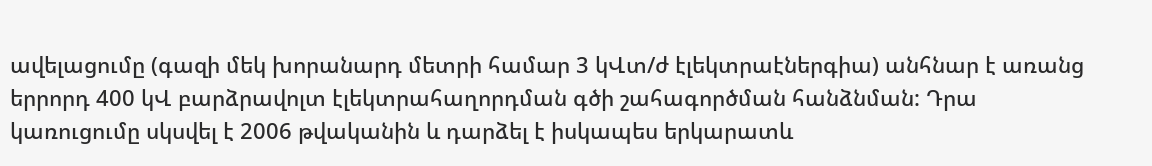ավելացումը (գազի մեկ խորանարդ մետրի համար 3 կՎտ/ժ էլեկտրաէներգիա) անհնար է առանց երրորդ 400 կՎ բարձրավոլտ էլեկտրահաղորդման գծի շահագործման հանձնման: Դրա կառուցումը սկսվել է 2006 թվականին և դարձել է իսկապես երկարատև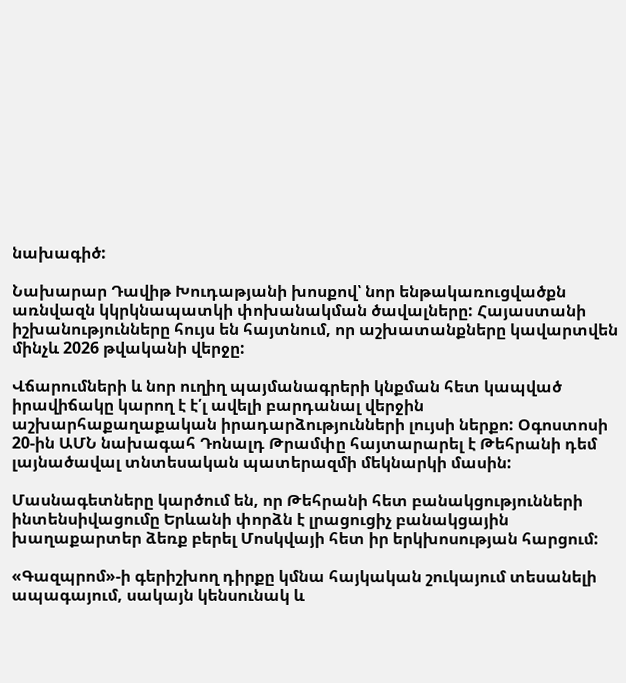նախագիծ:

Նախարար Դավիթ Խուդաթյանի խոսքով՝ նոր ենթակառուցվածքն առնվազն կկրկնապատկի փոխանակման ծավալները: Հայաստանի իշխանությունները հույս են հայտնում, որ աշխատանքները կավարտվեն մինչև 2026 թվականի վերջը:

Վճարումների և նոր ուղիղ պայմանագրերի կնքման հետ կապված իրավիճակը կարող է է՛լ ավելի բարդանալ վերջին աշխարհաքաղաքական իրադարձությունների լույսի ներքո: Օգոստոսի 20-ին ԱՄՆ նախագահ Դոնալդ Թրամփը հայտարարել է Թեհրանի դեմ լայնածավալ տնտեսական պատերազմի մեկնարկի մասին:

Մասնագետները կարծում են, որ Թեհրանի հետ բանակցությունների ինտենսիվացումը Երևանի փորձն է լրացուցիչ բանակցային խաղաքարտեր ձեռք բերել Մոսկվայի հետ իր երկխոսության հարցում:

«Գազպրոմ»-ի գերիշխող դիրքը կմնա հայկական շուկայում տեսանելի ապագայում, սակայն կենսունակ և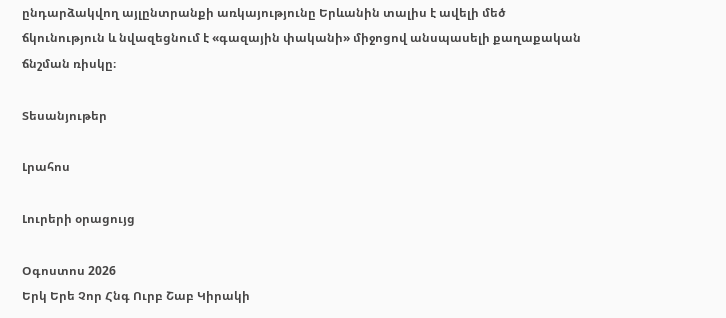ընդարձակվող այլընտրանքի առկայությունը Երևանին տալիս է ավելի մեծ ճկունություն և նվազեցնում է «գազային փականի» միջոցով անսպասելի քաղաքական ճնշման ռիսկը։

Տեսանյութեր

Լրահոս

Լուրերի օրացույց

Օգոստոս 2026
Երկ Երե Չոր Հնգ Ուրբ Շաբ Կիրակի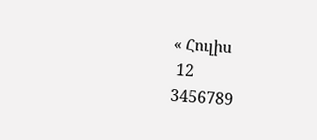« Հուլիս
 12
3456789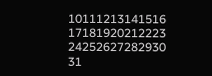10111213141516
17181920212223
24252627282930
31